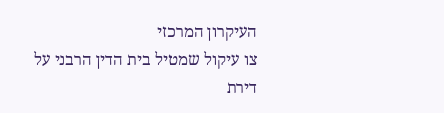העיקרון המרכזי
צו עיקול שמטיל בית הדין הרבני על דירת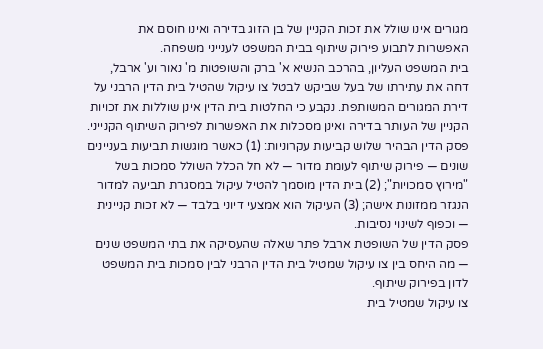מגורים אינו שולל את זכות הקניין של בן הזוג בדירה ואינו חוסם את האפשרות לתבוע פירוק שיתוף בבית המשפט לענייני משפחה.
בית המשפט העליון, בהרכב הנשיא א' ברק והשופטות מ' נאור וע' ארבל, דחה את עתירתו של בעל שביקש לבטל צו עיקול שהטיל בית הדין הרבני על דירת המגורים המשותפת. נקבע כי החלטות בית הדין אינן שוללות את זכויות הקניין של העותר בדירה ואינן מסכלות את האפשרות לפירוק השיתוף הקנייני.
פסק הדין הבהיר שלוש קביעות עקרוניות: (1) כאשר מוגשות תביעות בעניינים שונים — פירוק שיתוף לעומת מדור — לא חל הכלל השולל סמכות בשל "מירוץ סמכויות"; (2) בית הדין מוסמך להטיל עיקול במסגרת תביעה למדור הנגזר ממזונות אישה; (3) העיקול הוא אמצעי דיוני בלבד — לא זכות קניינית — וכפוף לשינוי נסיבות.
פסק הדין של השופטת ארבל פתר שאלה שהעסיקה את בתי המשפט שנים — מה היחס בין צו עיקול שמטיל בית הדין הרבני לבין סמכות בית המשפט לדון בפירוק שיתוף.
צו עיקול שמטיל בית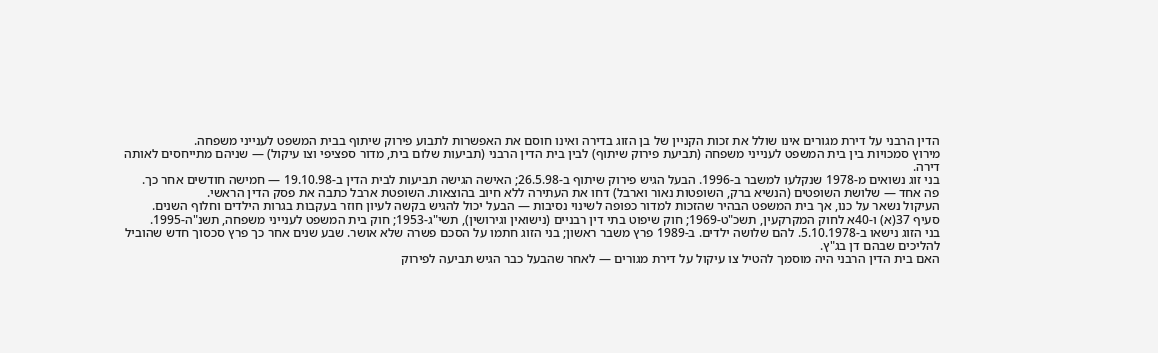הדין הרבני על דירת מגורים אינו שולל את זכות הקניין של בן הזוג בדירה ואינו חוסם את האפשרות לתבוע פירוק שיתוף בבית המשפט לענייני משפחה.
מירוץ סמכויות בין בית המשפט לענייני משפחה (תביעת פירוק שיתוף) לבין בית הדין הרבני (תביעות שלום בית, מדור ספציפי וצו עיקול) — שניהם מתייחסים לאותה דירה.
בני זוג נשואים מ-1978 שנקלעו למשבר ב-1996. הבעל הגיש פירוק שיתוף ב-26.5.98; האישה הגישה תביעות לבית הדין ב-19.10.98 — חמישה חודשים אחר כך.
פה אחד — שלושת השופטים (הנשיא ברק, השופטות נאור וארבל) דחו את העתירה ללא חיוב בהוצאות. השופטת ארבל כתבה את פסק הדין הראשי.
העיקול נשאר על כנו, אך בית המשפט הבהיר שהזכות למדור כפופה לשינוי נסיבות — הבעל יכול להגיש בקשה לעיון חוזר בעקבות בגרות הילדים וחלוף השנים.
סעיף 37(א) ו-40א לחוק המקרקעין, תשכ"ט-1969; חוק שיפוט בתי דין רבניים (נישואין וגירושין), תשי"ג-1953; חוק בית המשפט לענייני משפחה, תשנ"ה-1995.
בני הזוג נישאו ב-5.10.1978. להם שלושה ילדים. ב-1989 פרץ משבר ראשון; בני הזוג חתמו על הסכם פשרה שלא אושר. שבע שנים אחר כך פרץ סכסוך חדש שהוביל להליכים שבהם דן בג"ץ.
האם בית הדין הרבני היה מוסמך להטיל צו עיקול על דירת מגורים — לאחר שהבעל כבר הגיש תביעה לפירוק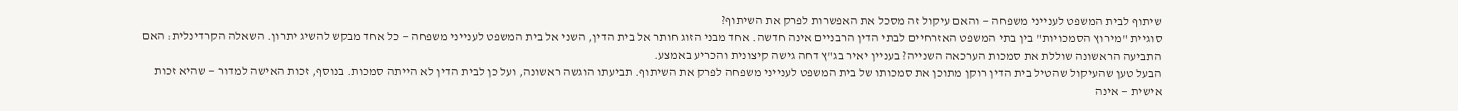שיתוף לבית המשפט לענייני משפחה — והאם עיקול זה מסכל את האפשרות לפרק את השיתוף?
סוגיית "מירוץ הסמכויות" בין בתי המשפט האזרחיים לבתי הדין הרבניים אינה חדשה. אחד מבני הזוג חותר אל בית הדין, השני אל בית המשפט לענייני משפחה — כל אחד מבקש להשיג יתרון. השאלה הקרדינלית: האם התביעה הראשונה שוללת את סמכות הערכאה השנייה? בעניין יאיר בג"ץ דחה גישה קיצונית והכריע באמצע.
הבעל טען שהעיקול שהטיל בית הדין רוקן מתוכן את סמכותו של בית המשפט לענייני משפחה לפרק את השיתוף. תביעתו הוגשה ראשונה, ועל כן לבית הדין לא הייתה סמכות. בנוסף, זכות האישה למדור — שהיא זכות אישית — אינה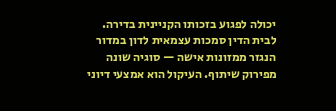יכולה לפגוע בזכותו הקניינית בדירה.
לבית הדין סמכות עצמאית לדון במדור הנגזר ממזונות אישה — סוגיה שונה מפירוק שיתוף. העיקול הוא אמצעי דיוני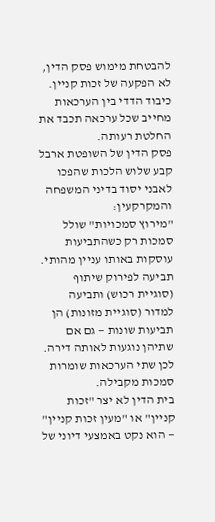להבטחת מימוש פסק הדין, לא הפקעה של זכות קניין. כיבוד הדדי בין הערכאות מחייב שכל ערכאה תכבד את החלטת רעותה.
פסק הדין של השופטת ארבל קבע שלוש הלכות שהפכו לאבני יסוד בדיני המשפחה והמקרקעין:
"מירוץ סמכויות" שולל סמכות רק כשהתביעות עוסקות באותו עניין מהותי. תביעה לפירוק שיתוף (סוגיית רכוש) ותביעה למדור (סוגיית מזונות) הן תביעות שונות — גם אם שתיהן נוגעות לאותה דירה. לכן שתי הערכאות שומרות סמכות מקבילה.
בית הדין לא יצר "זכות קניין" או "מעין זכות קניין" — הוא נקט באמצעי דיוני של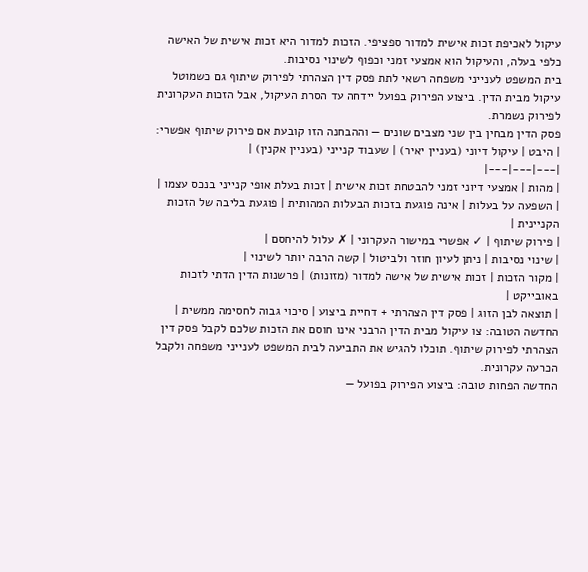עיקול לאכיפת זכות אישית למדור ספציפי. הזכות למדור היא זכות אישית של האישה כלפי בעלה, והעיקול הוא אמצעי זמני וכפוף לשינוי נסיבות.
בית המשפט לענייני משפחה רשאי לתת פסק דין הצהרתי לפירוק שיתוף גם כשמוטל עיקול מבית הדין. ביצוע הפירוק בפועל יידחה עד הסרת העיקול, אבל הזכות העקרונית לפירוק נשמרת.
פסק הדין מבחין בין שני מצבים שונים — וההבחנה הזו קובעת אם פירוק שיתוף אפשרי:
| היבט | עיקול דיוני (בעניין יאיר) | שעבוד קנייני (בעניין אקנין) |
|---|---|---|
| מהות | אמצעי דיוני זמני להבטחת זכות אישית | זכות בעלת אופי קנייני בנכס עצמו |
| השפעה על בעלות | אינה פוגעת בזכות הבעלות המהותית | פוגעת בליבה של הזכות הקניינית |
| פירוק שיתוף | ✓ אפשרי במישור העקרוני | ✗ עלול להיחסם |
| שינוי נסיבות | ניתן לעיון חוזר ולביטול | קשה הרבה יותר לשינוי |
| מקור הזכות | זכות אישית של אישה למדור (מזונות) | פרשנות הדין הדתי לזכות באובייקט |
| תוצאה לבן הזוג | פסק דין הצהרתי + דחיית ביצוע | סיכוי גבוה לחסימה ממשית |
החדשה הטובה: צו עיקול מבית הדין הרבני אינו חוסם את הזכות שלכם לקבל פסק דין הצהרתי לפירוק שיתוף. תוכלו להגיש את התביעה לבית המשפט לענייני משפחה ולקבל הכרעה עקרונית.
החדשה הפחות טובה: ביצוע הפירוק בפועל —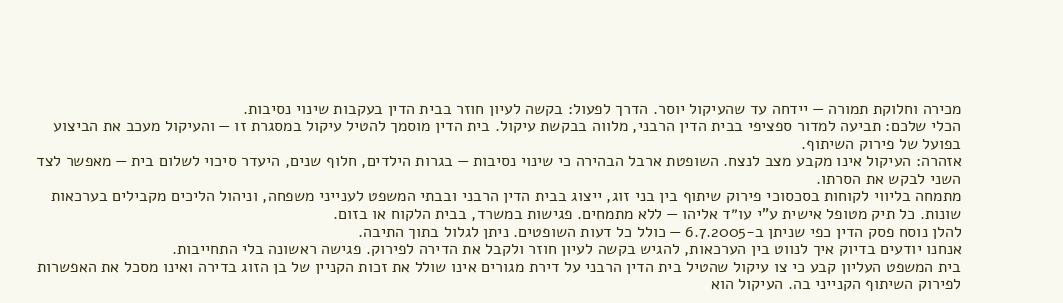מכירה וחלוקת תמורה — יידחה עד שהעיקול יוסר. הדרך לפעול: בקשה לעיון חוזר בבית הדין בעקבות שינוי נסיבות.
הכלי שלכם: תביעה למדור ספציפי בבית הדין הרבני, מלווה בבקשת עיקול. בית הדין מוסמך להטיל עיקול במסגרת זו — והעיקול מעכב את הביצוע בפועל של פירוק השיתוף.
אזהרה: העיקול אינו מקבע מצב לנצח. השופטת ארבל הבהירה כי שינוי נסיבות — בגרות הילדים, חלוף שנים, היעדר סיכוי לשלום בית — מאפשר לצד השני לבקש את הסרתו.
מתמחה בליווי לקוחות בסכסוכי פירוק שיתוף בין בני זוג, ייצוג בבית הדין הרבני ובבתי המשפט לענייני משפחה, וניהול הליכים מקבילים בערכאות שונות. כל תיק מטופל אישית ע"י עו״ד אליהו — ללא מתמחים. פגישות במשרד, בבית הלקוח או בזום.
להלן נוסח פסק הדין כפי שניתן ב-6.7.2005 — כולל כל דעות השופטים. ניתן לגלול בתוך התיבה.
אנחנו יודעים בדיוק איך לנווט בין הערכאות, להגיש בקשה לעיון חוזר ולקבל את הדירה לפירוק. פגישה ראשונה בלי התחייבות.
בית המשפט העליון קבע כי צו עיקול שהטיל בית הדין הרבני על דירת מגורים אינו שולל את זכות הקניין של בן הזוג בדירה ואינו מסכל את האפשרות לפירוק השיתוף הקנייני בה. העיקול הוא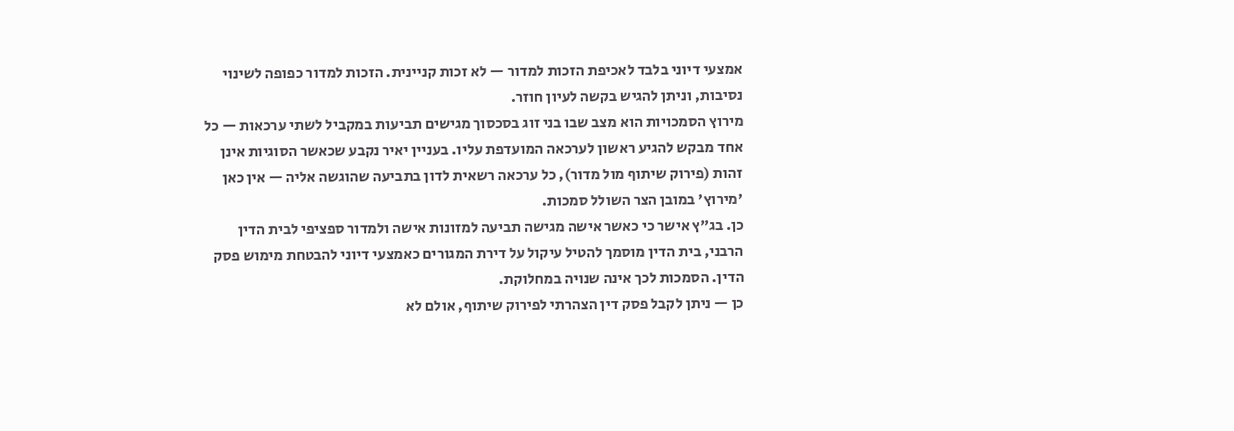אמצעי דיוני בלבד לאכיפת הזכות למדור — לא זכות קניינית. הזכות למדור כפופה לשינוי נסיבות, וניתן להגיש בקשה לעיון חוזר.
מירוץ הסמכויות הוא מצב שבו בני זוג בסכסוך מגישים תביעות במקביל לשתי ערכאות — כל אחד מבקש להגיע ראשון לערכאה המועדפת עליו. בעניין יאיר נקבע שכאשר הסוגיות אינן זהות (פירוק שיתוף מול מדור), כל ערכאה רשאית לדון בתביעה שהוגשה אליה — אין כאן 'מירוץ' במובן הצר השולל סמכות.
כן. בג"ץ אישר כי כאשר אישה מגישה תביעה למזונות אישה ולמדור ספציפי לבית הדין הרבני, בית הדין מוסמך להטיל עיקול על דירת המגורים כאמצעי דיוני להבטחת מימוש פסק הדין. הסמכות לכך אינה שנויה במחלוקת.
כן — ניתן לקבל פסק דין הצהרתי לפירוק שיתוף, אולם לא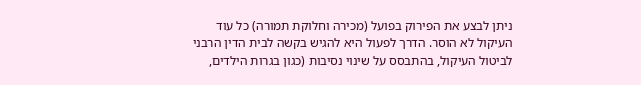ניתן לבצע את הפירוק בפועל (מכירה וחלוקת תמורה) כל עוד העיקול לא הוסר. הדרך לפעול היא להגיש בקשה לבית הדין הרבני לביטול העיקול, בהתבסס על שינוי נסיבות (כגון בגרות הילדים,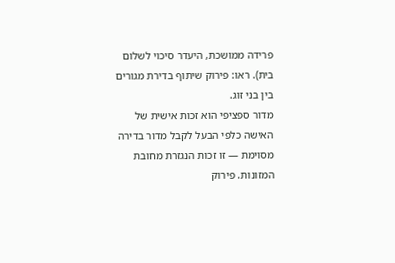פרידה ממושכת, היעדר סיכוי לשלום בית). ראו: פירוק שיתוף בדירת מגורים בין בני זוג.
מדור ספציפי הוא זכות אישית של האישה כלפי הבעל לקבל מדור בדירה מסוימת — זו זכות הנגזרת מחובת המזונות. פירוק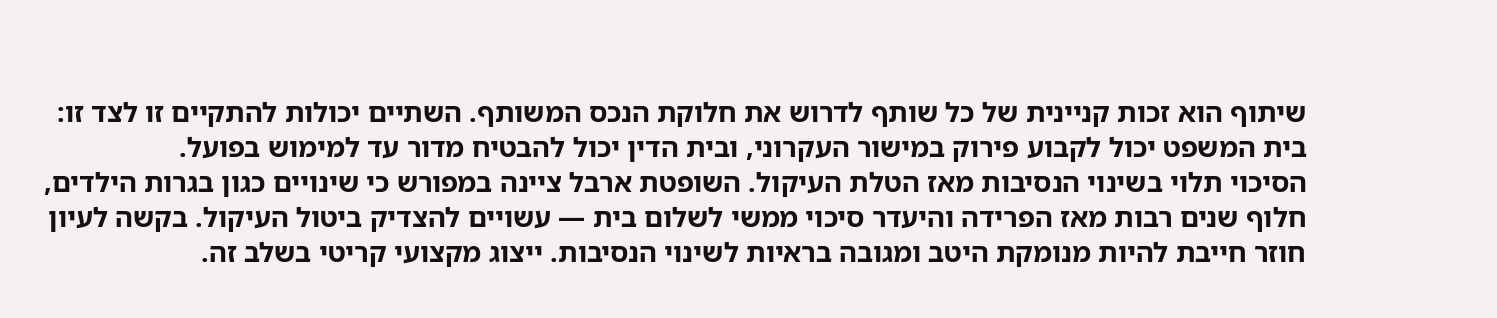שיתוף הוא זכות קניינית של כל שותף לדרוש את חלוקת הנכס המשותף. השתיים יכולות להתקיים זו לצד זו: בית המשפט יכול לקבוע פירוק במישור העקרוני, ובית הדין יכול להבטיח מדור עד למימוש בפועל.
הסיכוי תלוי בשינוי הנסיבות מאז הטלת העיקול. השופטת ארבל ציינה במפורש כי שינויים כגון בגרות הילדים, חלוף שנים רבות מאז הפרידה והיעדר סיכוי ממשי לשלום בית — עשויים להצדיק ביטול העיקול. בקשה לעיון חוזר חייבת להיות מנומקת היטב ומגובה בראיות לשינוי הנסיבות. ייצוג מקצועי קריטי בשלב זה.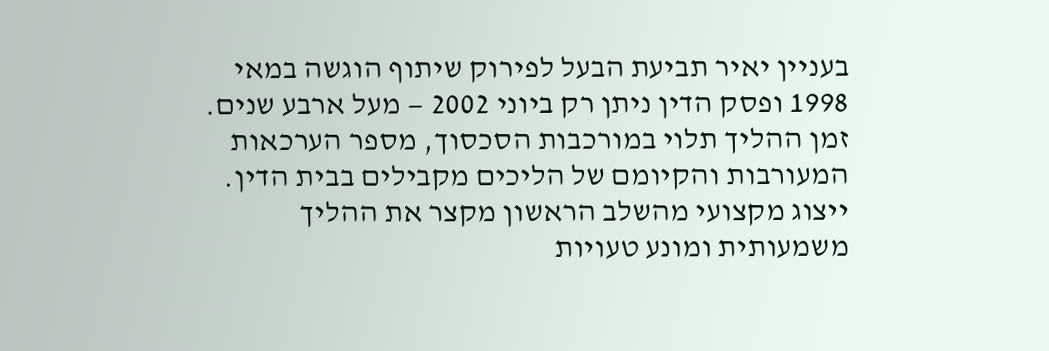בעניין יאיר תביעת הבעל לפירוק שיתוף הוגשה במאי 1998 ופסק הדין ניתן רק ביוני 2002 — מעל ארבע שנים. זמן ההליך תלוי במורכבות הסכסוך, מספר הערכאות המעורבות והקיומם של הליכים מקבילים בבית הדין. ייצוג מקצועי מהשלב הראשון מקצר את ההליך משמעותית ומונע טעויות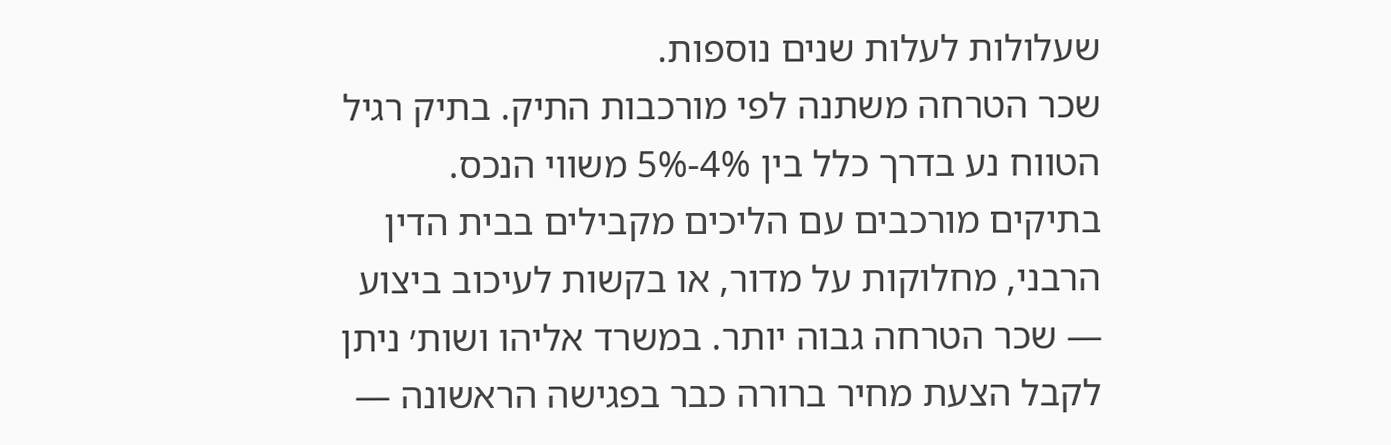שעלולות לעלות שנים נוספות.
שכר הטרחה משתנה לפי מורכבות התיק. בתיק רגיל הטווח נע בדרך כלל בין 4%-5% משווי הנכס. בתיקים מורכבים עם הליכים מקבילים בבית הדין הרבני, מחלוקות על מדור, או בקשות לעיכוב ביצוע — שכר הטרחה גבוה יותר. במשרד אליהו ושות׳ ניתן לקבל הצעת מחיר ברורה כבר בפגישה הראשונה —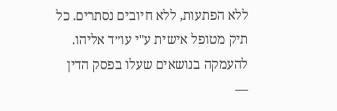ללא הפתעות, ללא חיובים נסתרים. כל תיק מטופל אישית ע"י עו״ד אליהו.
להעמקה בנושאים שעלו בפסק הדין —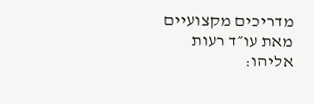מדריכים מקצועיים מאת עו״ד רעות אליהו: